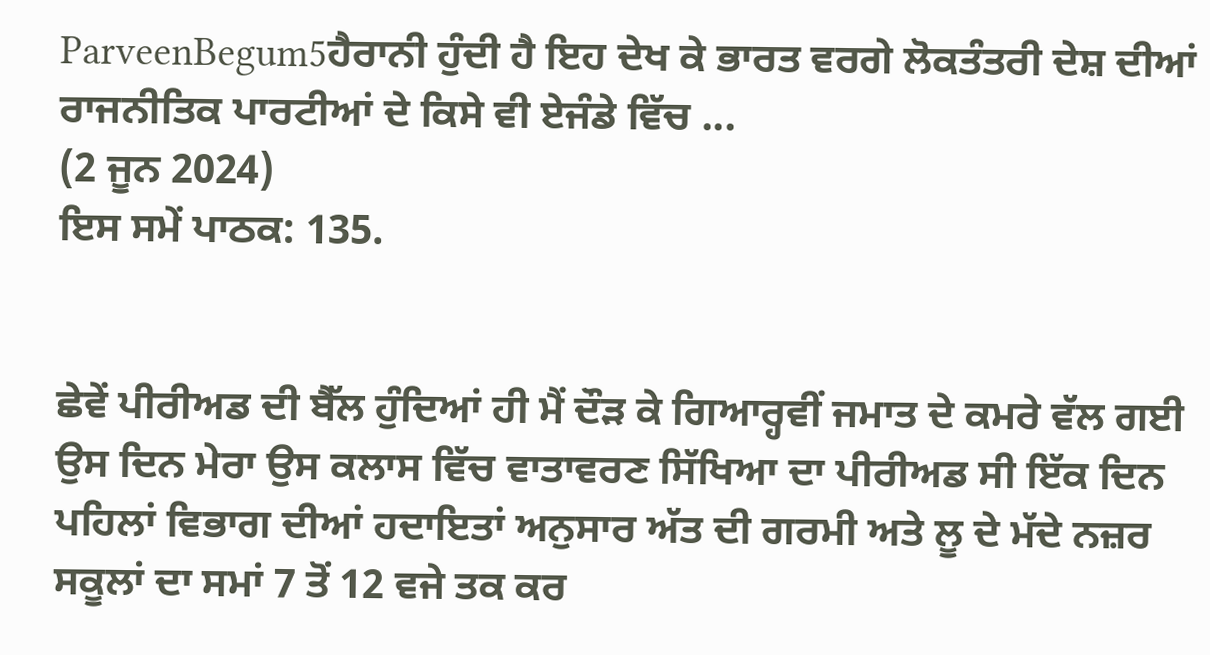ParveenBegum5ਹੈਰਾਨੀ ਹੁੰਦੀ ਹੈ ਇਹ ਦੇਖ ਕੇ ਭਾਰਤ ਵਰਗੇ ਲੋਕਤੰਤਰੀ ਦੇਸ਼ ਦੀਆਂ ਰਾਜਨੀਤਿਕ ਪਾਰਟੀਆਂ ਦੇ ਕਿਸੇ ਵੀ ਏਜੰਡੇ ਵਿੱਚ ...
(2 ਜੂਨ 2024)
ਇਸ ਸਮੇਂ ਪਾਠਕ: 135.


ਛੇਵੇਂ ਪੀਰੀਅਡ ਦੀ ਬੈੱਲ ਹੁੰਦਿਆਂ ਹੀ ਮੈਂ ਦੌੜ ਕੇ ਗਿਆਰ੍ਹਵੀਂ ਜਮਾਤ ਦੇ ਕਮਰੇ ਵੱਲ ਗਈ
ਉਸ ਦਿਨ ਮੇਰਾ ਉਸ ਕਲਾਸ ਵਿੱਚ ਵਾਤਾਵਰਣ ਸਿੱਖਿਆ ਦਾ ਪੀਰੀਅਡ ਸੀ ਇੱਕ ਦਿਨ ਪਹਿਲਾਂ ਵਿਭਾਗ ਦੀਆਂ ਹਦਾਇਤਾਂ ਅਨੁਸਾਰ ਅੱਤ ਦੀ ਗਰਮੀ ਅਤੇ ਲੂ ਦੇ ਮੱਦੇ ਨਜ਼ਰ ਸਕੂਲਾਂ ਦਾ ਸਮਾਂ 7 ਤੋਂ 12 ਵਜੇ ਤਕ ਕਰ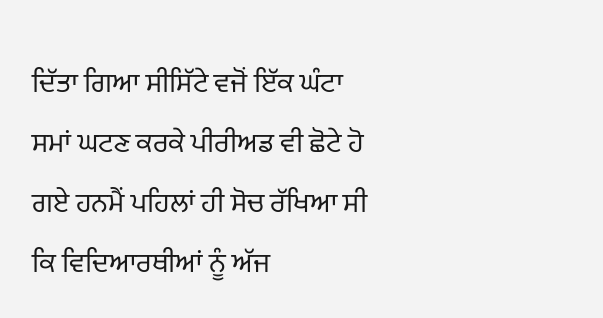ਦਿੱਤਾ ਗਿਆ ਸੀਸਿੱਟੇ ਵਜੋਂ ਇੱਕ ਘੰਟਾ ਸਮਾਂ ਘਟਣ ਕਰਕੇ ਪੀਰੀਅਡ ਵੀ ਛੋਟੇ ਹੋ ਗਏ ਹਨਮੈਂ ਪਹਿਲਾਂ ਹੀ ਸੋਚ ਰੱਖਿਆ ਸੀ ਕਿ ਵਿਦਿਆਰਥੀਆਂ ਨੂੰ ਅੱਜ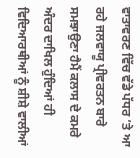ਵਾਤਾਵਰਣ ਵਿੱਚ ਵੱਡੇ ਪੱਧਰ ’ਤੇ ਆ ਰਹੇ ਜਲਵਾਯੂ ਪ੍ਰੀਵਰਤਨ ਬਾਰੇ ਸਮਝਾਉਣਾ ਹੈਮੈਂ ਕਲਾਸ ਦੇ ਕਮਰੇ ਅੰਦਰ ਦਾਖਿਲ ਹੁੰਦਿਆਂ ਹੀ ਵਿਦਿਆਰਥੀਆਂ ਨੂੰ ਸ਼ੀਸ਼ੇ ਵਾਲੀਆਂ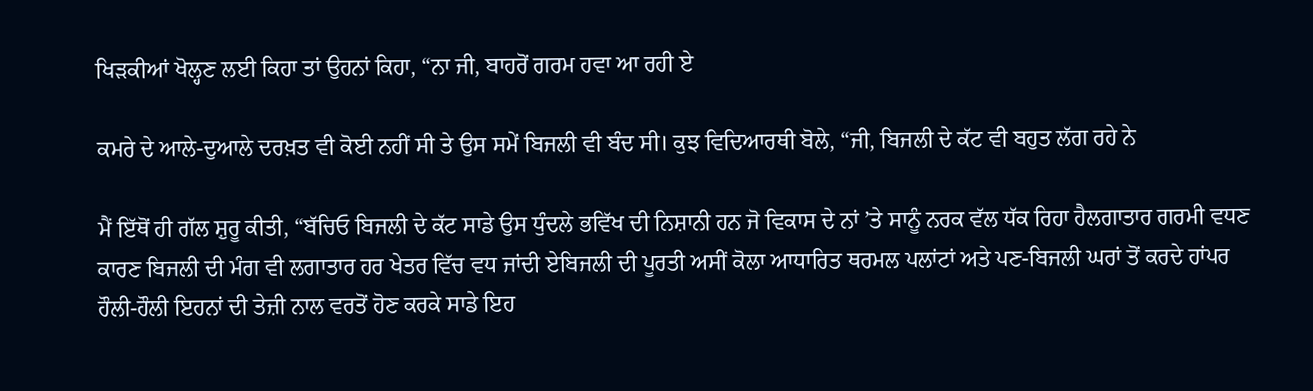ਖਿੜਕੀਆਂ ਖੋਲ੍ਹਣ ਲਈ ਕਿਹਾ ਤਾਂ ਉਹਨਾਂ ਕਿਹਾ, “ਨਾ ਜੀ, ਬਾਹਰੋਂ ਗਰਮ ਹਵਾ ਆ ਰਹੀ ਏ

ਕਮਰੇ ਦੇ ਆਲੇ-ਦੁਆਲੇ ਦਰਖ਼ਤ ਵੀ ਕੋਈ ਨਹੀਂ ਸੀ ਤੇ ਉਸ ਸਮੇਂ ਬਿਜਲੀ ਵੀ ਬੰਦ ਸੀ। ਕੁਝ ਵਿਦਿਆਰਥੀ ਬੋਲੇ, “ਜੀ, ਬਿਜਲੀ ਦੇ ਕੱਟ ਵੀ ਬਹੁਤ ਲੱਗ ਰਹੇ ਨੇ

ਮੈਂ ਇੱਥੋਂ ਹੀ ਗੱਲ ਸ਼ੁਰੂ ਕੀਤੀ, “ਬੱਚਿਓ ਬਿਜਲੀ ਦੇ ਕੱਟ ਸਾਡੇ ਉਸ ਧੁੰਦਲੇ ਭਵਿੱਖ ਦੀ ਨਿਸ਼ਾਨੀ ਹਨ ਜੋ ਵਿਕਾਸ ਦੇ ਨਾਂ ’ਤੇ ਸਾਨੂੰ ਨਰਕ ਵੱਲ ਧੱਕ ਰਿਹਾ ਹੈਲਗਾਤਾਰ ਗਰਮੀ ਵਧਣ ਕਾਰਣ ਬਿਜਲੀ ਦੀ ਮੰਗ ਵੀ ਲਗਾਤਾਰ ਹਰ ਖੇਤਰ ਵਿੱਚ ਵਧ ਜਾਂਦੀ ਏਬਿਜਲੀ ਦੀ ਪੂਰਤੀ ਅਸੀਂ ਕੋਲਾ ਆਧਾਰਿਤ ਥਰਮਲ ਪਲਾਂਟਾਂ ਅਤੇ ਪਣ-ਬਿਜਲੀ ਘਰਾਂ ਤੋਂ ਕਰਦੇ ਹਾਂਪਰ ਹੌਲੀ-ਹੌਲੀ ਇਹਨਾਂ ਦੀ ਤੇਜ਼ੀ ਨਾਲ ਵਰਤੋਂ ਹੋਣ ਕਰਕੇ ਸਾਡੇ ਇਹ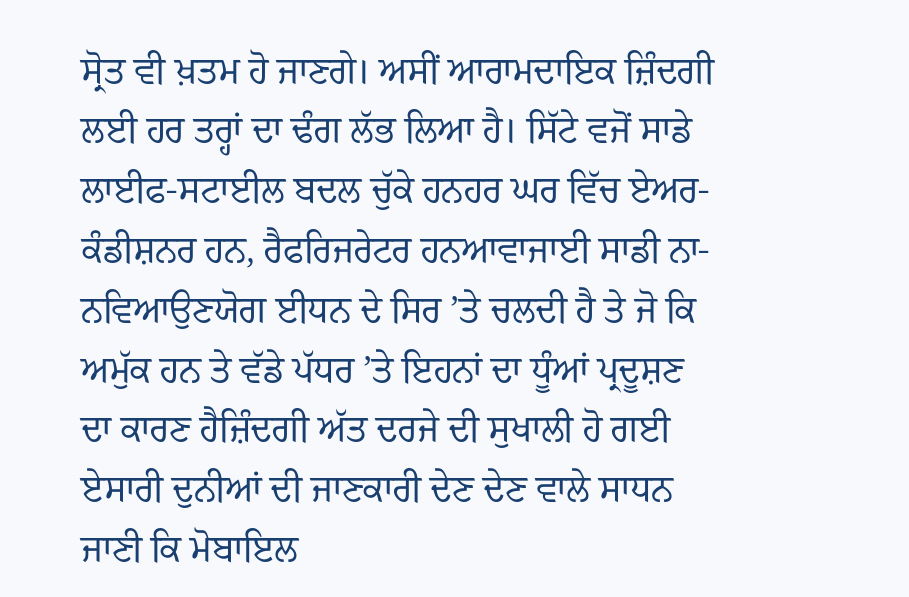ਸ੍ਰੋਤ ਵੀ ਖ਼ਤਮ ਹੋ ਜਾਣਗੇ। ਅਸੀਂ ਆਰਾਮਦਾਇਕ ਜ਼ਿੰਦਗੀ ਲਈ ਹਰ ਤਰ੍ਹਾਂ ਦਾ ਢੰਗ ਲੱਭ ਲਿਆ ਹੈ। ਸਿੱਟੇ ਵਜੋਂ ਸਾਡੇ ਲਾਈਫ-ਸਟਾਈਲ ਬਦਲ ਚੁੱਕੇ ਹਨਹਰ ਘਰ ਵਿੱਚ ਏਅਰ-ਕੰਡੀਸ਼ਨਰ ਹਨ, ਰੈਫਰਿਜਰੇਟਰ ਹਨਆਵਾਜਾਈ ਸਾਡੀ ਨਾ-ਨਵਿਆਉਣਯੋਗ ਈਧਨ ਦੇ ਸਿਰ ’ਤੇ ਚਲਦੀ ਹੈ ਤੇ ਜੋ ਕਿ ਅਮੁੱਕ ਹਨ ਤੇ ਵੱਡੇ ਪੱਧਰ ’ਤੇ ਇਹਨਾਂ ਦਾ ਧੂੰਆਂ ਪ੍ਰਦੂਸ਼ਣ ਦਾ ਕਾਰਣ ਹੈਜ਼ਿੰਦਗੀ ਅੱਤ ਦਰਜੇ ਦੀ ਸੁਖਾਲੀ ਹੋ ਗਈ ਏਸਾਰੀ ਦੁਨੀਆਂ ਦੀ ਜਾਣਕਾਰੀ ਦੇਣ ਦੇਣ ਵਾਲੇ ਸਾਧਨ ਜਾਣੀ ਕਿ ਮੋਬਾਇਲ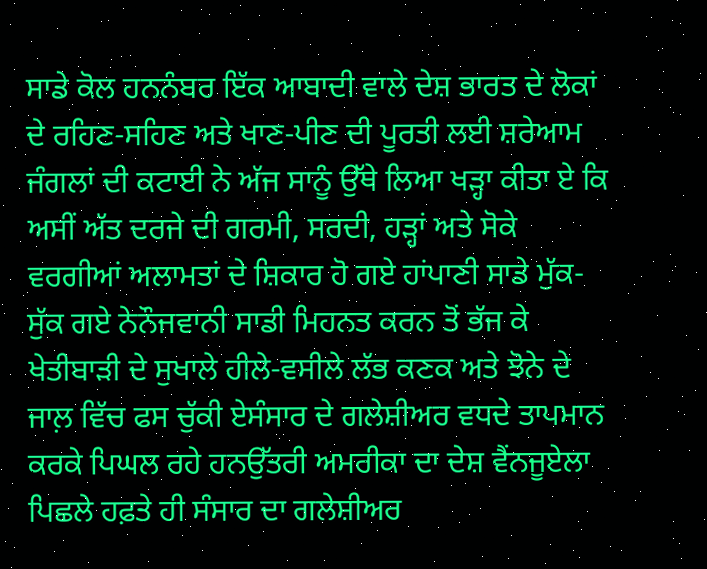ਸਾਡੇ ਕੋਲ ਹਨਨੰਬਰ ਇੱਕ ਆਬਾਦੀ ਵਾਲੇ ਦੇਸ਼ ਭਾਰਤ ਦੇ ਲੋਕਾਂ ਦੇ ਰਹਿਣ-ਸਹਿਣ ਅਤੇ ਖਾਣ-ਪੀਣ ਦੀ ਪੂਰਤੀ ਲਈ ਸ਼ਰੇਆਮ ਜੰਗਲਾਂ ਦੀ ਕਟਾਈ ਨੇ ਅੱਜ ਸਾਨੂੰ ਉੱਥੇ ਲਿਆ ਖੜ੍ਹਾ ਕੀਤਾ ਏ ਕਿ ਅਸੀਂ ਅੱਤ ਦਰਜੇ ਦੀ ਗਰਮੀ, ਸਰਦੀ, ਹੜ੍ਹਾਂ ਅਤੇ ਸੋਕੇ ਵਰਗੀਆਂ ਅਲਾਮਤਾਂ ਦੇ ਸ਼ਿਕਾਰ ਹੋ ਗਏ ਹਾਂਪਾਣੀ ਸਾਡੇ ਮੁੱਕ-ਸੁੱਕ ਗਏ ਨੇਨੌਜਵਾਨੀ ਸਾਡੀ ਮਿਹਨਤ ਕਰਨ ਤੋਂ ਭੱਜ ਕੇ ਖੇਤੀਬਾੜੀ ਦੇ ਸੁਖਾਲੇ ਹੀਲੇ-ਵਸੀਲੇ ਲੱਭ ਕਣਕ ਅਤੇ ਝੋਨੇ ਦੇ ਜਾਲ਼ ਵਿੱਚ ਫਸ ਚੁੱਕੀ ਏਸੰਸਾਰ ਦੇ ਗਲੇਸ਼ੀਅਰ ਵਧਦੇ ਤਾਪਮਾਨ ਕਰਕੇ ਪਿਘਲ ਰਹੇ ਹਨਉੱਤਰੀ ਅਮਰੀਕਾ ਦਾ ਦੇਸ਼ ਵੈਂਨਜੂਏਲਾ ਪਿਛਲੇ ਹਫ਼ਤੇ ਹੀ ਸੰਸਾਰ ਦਾ ਗਲੇਸ਼ੀਅਰ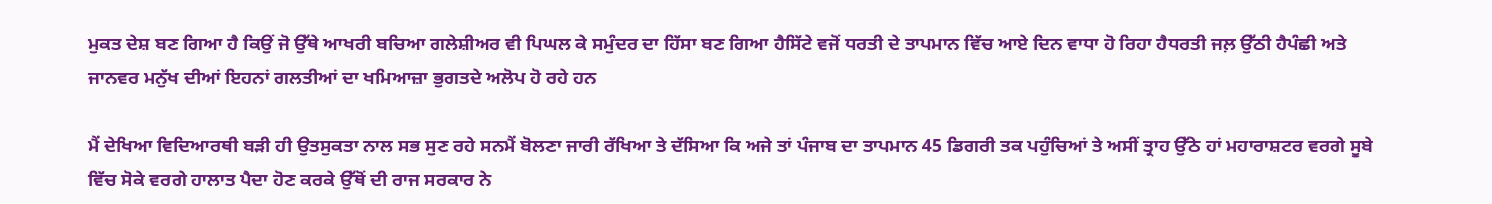ਮੁਕਤ ਦੇਸ਼ ਬਣ ਗਿਆ ਹੈ ਕਿਉਂ ਜੋ ਉੱਥੇ ਆਖਰੀ ਬਚਿਆ ਗਲੇਸ਼ੀਅਰ ਵੀ ਪਿਘਲ ਕੇ ਸਮੁੰਦਰ ਦਾ ਹਿੱਸਾ ਬਣ ਗਿਆ ਹੈਸਿੱਟੇ ਵਜੋਂ ਧਰਤੀ ਦੇ ਤਾਪਮਾਨ ਵਿੱਚ ਆਏ ਦਿਨ ਵਾਧਾ ਹੋ ਰਿਹਾ ਹੈਧਰਤੀ ਜਲ਼ ਉੱਠੀ ਹੈਪੰਛੀ ਅਤੇ ਜਾਨਵਰ ਮਨੁੱਖ ਦੀਆਂ ਇਹਨਾਂ ਗਲਤੀਆਂ ਦਾ ਖਮਿਆਜ਼ਾ ਭੁਗਤਦੇ ਅਲੋਪ ਹੋ ਰਹੇ ਹਨ

ਮੈਂ ਦੇਖਿਆ ਵਿਦਿਆਰਥੀ ਬੜੀ ਹੀ ਉਤਸੁਕਤਾ ਨਾਲ ਸਭ ਸੁਣ ਰਹੇ ਸਨਮੈਂ ਬੋਲਣਾ ਜਾਰੀ ਰੱਖਿਆ ਤੇ ਦੱਸਿਆ ਕਿ ਅਜੇ ਤਾਂ ਪੰਜਾਬ ਦਾ ਤਾਪਮਾਨ 45 ਡਿਗਰੀ ਤਕ ਪਹੁੰਚਿਆਂ ਤੇ ਅਸੀਂ ਤ੍ਰਾਹ ਉੱਠੇ ਹਾਂ ਮਹਾਰਾਸ਼ਟਰ ਵਰਗੇ ਸੂਬੇ ਵਿੱਚ ਸੋਕੇ ਵਰਗੇ ਹਾਲਾਤ ਪੈਦਾ ਹੋਣ ਕਰਕੇ ਉੱਥੋਂ ਦੀ ਰਾਜ ਸਰਕਾਰ ਨੇ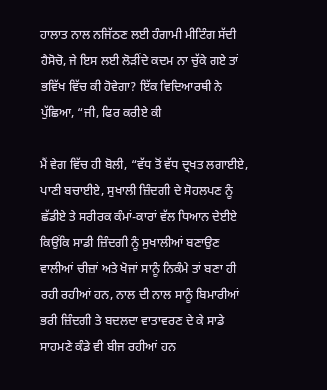ਹਾਲਾਤ ਨਾਲ ਨਜਿੱਠਣ ਲਈ ਹੰਗਾਮੀ ਮੀਟਿੰਗ ਸੱਦੀ ਹੈਸੋਚੋ, ਜੇ ਇਸ ਲਈ ਲੋੜੀਂਦੇ ਕਦਮ ਨਾ ਚੁੱਕੇ ਗਏ ਤਾਂ ਭਵਿੱਖ ਵਿੱਚ ਕੀ ਹੋਵੇਗਾ? ਇੱਕ ਵਿਦਿਆਰਥੀ ਨੇ ਪੁੱਛਿਆ, “ਜੀ, ਫਿਰ ਕਰੀਏ ਕੀ

ਮੈਂ ਵੇਗ ਵਿੱਚ ਹੀ ਬੋਲੀ, “ਵੱਧ ਤੋਂ ਵੱਧ ਦ੍ਰਖਤ ਲਗਾਈਏ, ਪਾਣੀ ਬਚਾਈਏ, ਸੁਖਾਲੀ ਜ਼ਿੰਦਗੀ ਦੇ ਸੋਹਲਪਣ ਨੂੰ ਛੱਡੀਏ ਤੇ ਸਰੀਰਕ ਕੰਮਾਂ-ਕਾਰਾਂ ਵੱਲ ਧਿਆਨ ਦੇਈਏ ਕਿਉਂਕਿ ਸਾਡੀ ਜ਼ਿੰਦਗੀ ਨੂੰ ਸੁਖਾਲੀਆਂ ਬਣਾਉਣ ਵਾਲੀਆਂ ਚੀਜ਼ਾਂ ਅਤੇ ਖੋਜਾਂ ਸਾਨੂੰ ਨਿਕੰਮੇ ਤਾਂ ਬਣਾ ਹੀ ਰਹੀ ਰਹੀਆਂ ਹਨ, ਨਾਲ ਦੀ ਨਾਲ ਸਾਨੂੰ ਬਿਮਾਰੀਆਂ ਭਰੀ ਜ਼ਿੰਦਗੀ ਤੇ ਬਦਲਦਾ ਵਾਤਾਵਰਣ ਦੇ ਕੇ ਸਾਡੇ ਸਾਹਮਣੇ ਕੰਡੇ ਵੀ ਬੀਜ ਰਹੀਆਂ ਹਨ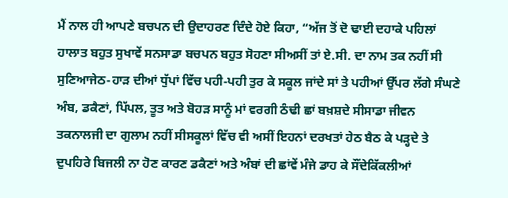ਮੈਂ ਨਾਲ ਹੀ ਆਪਣੇ ਬਚਪਨ ਦੀ ਉਦਾਹਰਣ ਦਿੰਦੇ ਹੋਏ ਕਿਹਾ, “ਅੱਜ ਤੋਂ ਦੋ ਢਾਈ ਦਹਾਕੇ ਪਹਿਲਾਂ ਹਾਲਾਤ ਬਹੁਤ ਸੁਖਾਵੇਂ ਸਨਸਾਡਾ ਬਚਪਨ ਬਹੁਤ ਸੋਹਣਾ ਸੀਅਸੀਂ ਤਾਂ ਏ.ਸੀ. ਦਾ ਨਾਮ ਤਕ ਨਹੀਂ ਸੀ ਸੁਣਿਆਜੇਠ-ਹਾੜ ਦੀਆਂ ਧੁੱਪਾਂ ਵਿੱਚ ਪਹੀ-ਪਹੀ ਤੁਰ ਕੇ ਸਕੂਲ ਜਾਂਦੇ ਸਾਂ ਤੇ ਪਹੀਆਂ ਉੱਪਰ ਲੱਗੇ ਸੰਘਣੇ ਅੰਬ, ਡਕੈਣਾਂ, ਪਿੱਪਲ, ਤੂਤ ਅਤੇ ਬੋਹੜ ਸਾਨੂੰ ਮਾਂ ਵਰਗੀ ਠੰਢੀ ਛਾਂ ਬਖ਼ਸ਼ਦੇ ਸੀਸਾਡਾ ਜੀਵਨ ਤਕਨਾਲਜੀ ਦਾ ਗੁਲਾਮ ਨਹੀਂ ਸੀਸਕੂਲਾਂ ਵਿੱਚ ਵੀ ਅਸੀਂ ਇਹਨਾਂ ਦਰਖਤਾਂ ਹੇਠ ਬੈਠ ਕੇ ਪੜ੍ਹਦੇ ਤੇ ਦੁਪਹਿਰੇ ਬਿਜਲੀ ਨਾ ਹੋਣ ਕਾਰਣ ਡਕੈਣਾਂ ਅਤੇ ਅੰਬਾਂ ਦੀ ਛਾਂਵੇਂ ਮੰਜੇ ਡਾਹ ਕੇ ਸੌਂਦੇਕਿੱਕਲੀਆਂ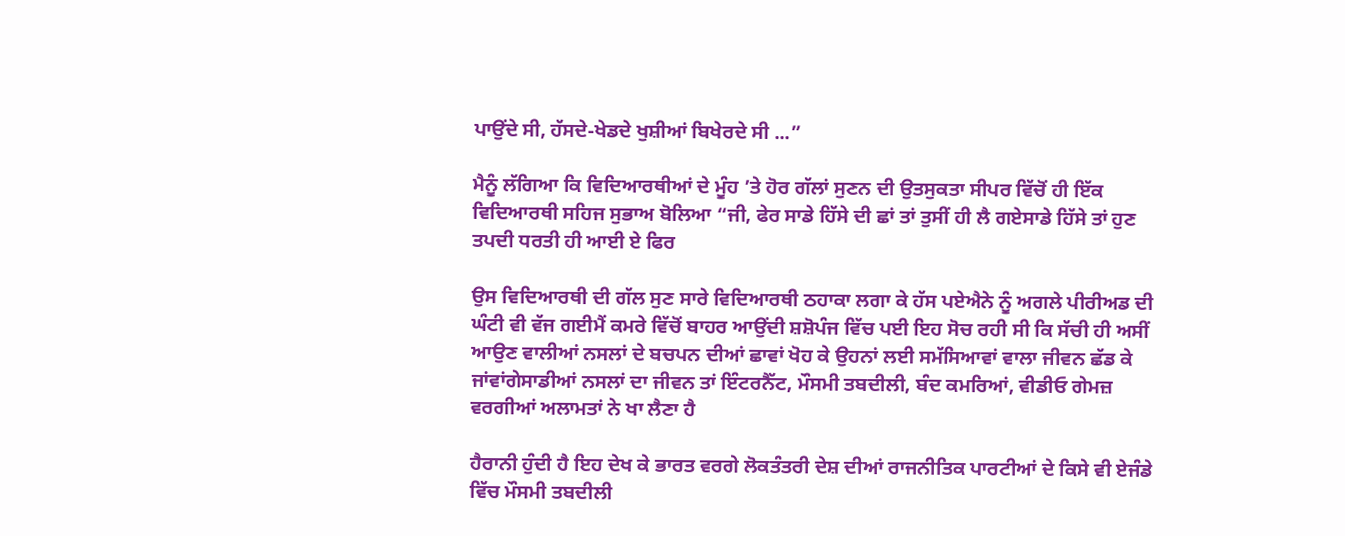ਪਾਉਂਦੇ ਸੀ, ਹੱਸਦੇ-ਖੇਡਦੇ ਖੁਸ਼ੀਆਂ ਬਿਖੇਰਦੇ ਸੀ ...”

ਮੈਨੂੰ ਲੱਗਿਆ ਕਿ ਵਿਦਿਆਰਥੀਆਂ ਦੇ ਮੂੰਹ ’ਤੇ ਹੋਰ ਗੱਲਾਂ ਸੁਣਨ ਦੀ ਉਤਸੁਕਤਾ ਸੀਪਰ ਵਿੱਚੋਂ ਹੀ ਇੱਕ ਵਿਦਿਆਰਥੀ ਸਹਿਜ ਸੁਭਾਅ ਬੋਲਿਆ “ਜੀ, ਫੇਰ ਸਾਡੇ ਹਿੱਸੇ ਦੀ ਛਾਂ ਤਾਂ ਤੁਸੀਂ ਹੀ ਲੈ ਗਏਸਾਡੇ ਹਿੱਸੇ ਤਾਂ ਹੁਣ ਤਪਦੀ ਧਰਤੀ ਹੀ ਆਈ ਏ ਫਿਰ

ਉਸ ਵਿਦਿਆਰਥੀ ਦੀ ਗੱਲ ਸੁਣ ਸਾਰੇ ਵਿਦਿਆਰਥੀ ਠਹਾਕਾ ਲਗਾ ਕੇ ਹੱਸ ਪਏਐਨੇ ਨੂੰ ਅਗਲੇ ਪੀਰੀਅਡ ਦੀ ਘੰਟੀ ਵੀ ਵੱਜ ਗਈਮੈਂ ਕਮਰੇ ਵਿੱਚੋਂ ਬਾਹਰ ਆਉਂਦੀ ਸ਼ਸ਼ੋਪੰਜ ਵਿੱਚ ਪਈ ਇਹ ਸੋਚ ਰਹੀ ਸੀ ਕਿ ਸੱਚੀ ਹੀ ਅਸੀਂ ਆਉਣ ਵਾਲੀਆਂ ਨਸਲਾਂ ਦੇ ਬਚਪਨ ਦੀਆਂ ਛਾਵਾਂ ਖੋਹ ਕੇ ਉਹਨਾਂ ਲਈ ਸਮੱਸਿਆਵਾਂ ਵਾਲਾ ਜੀਵਨ ਛੱਡ ਕੇ ਜਾਂਵਾਂਗੇਸਾਡੀਆਂ ਨਸਲਾਂ ਦਾ ਜੀਵਨ ਤਾਂ ਇੰਟਰਨੈੱਟ, ਮੌਸਮੀ ਤਬਦੀਲੀ, ਬੰਦ ਕਮਰਿਆਂ, ਵੀਡੀਓ ਗੇਮਜ਼ ਵਰਗੀਆਂ ਅਲਾਮਤਾਂ ਨੇ ਖਾ ਲੈਣਾ ਹੈ

ਹੈਰਾਨੀ ਹੁੰਦੀ ਹੈ ਇਹ ਦੇਖ ਕੇ ਭਾਰਤ ਵਰਗੇ ਲੋਕਤੰਤਰੀ ਦੇਸ਼ ਦੀਆਂ ਰਾਜਨੀਤਿਕ ਪਾਰਟੀਆਂ ਦੇ ਕਿਸੇ ਵੀ ਏਜੰਡੇ ਵਿੱਚ ਮੌਸਮੀ ਤਬਦੀਲੀ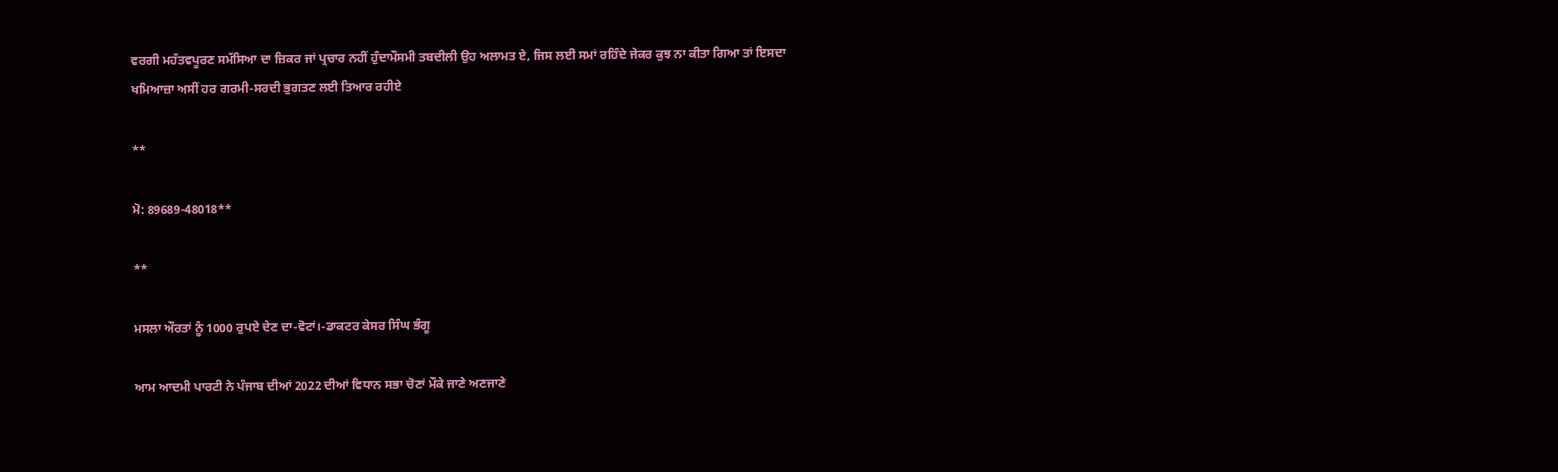ਵਰਗੀ ਮਹੱਤਵਪੂਰਣ ਸਮੱਸਿਆ ਦਾ ਜ਼ਿਕਰ ਜਾਂ ਪ੍ਰਚਾਰ ਨਹੀਂ ਹੁੰਦਾਮੌਸਮੀ ਤਬਦੀਲੀ ਉਹ ਅਲਾਮਤ ਏ, ਜਿਸ ਲਈ ਸਮਾਂ ਰਹਿੰਦੇ ਜੇਕਰ ਕੁਝ ਨਾ ਕੀਤਾ ਗਿਆ ਤਾਂ ਇਸਦਾ ਖਮਿਆਜ਼ਾ ਅਸੀਂ ਹਰ ਗਰਮੀ-ਸਰਦੀ ਭੁਗਤਣ ਲਈ ਤਿਆਰ ਰਹੀਏ

**

ਮੋ: 89689-48018**

**

ਮਸਲਾ ਔਰਤਾਂ ਨੂੰ 1000 ਰੁਪਏ ਦੇਣ ਦਾ-ਵੋਟਾਂ।-ਡਾਕਟਰ ਕੇਸਰ ਸਿੰਘ ਭੰਗੂ

ਆਮ ਆਦਮੀ ਪਾਰਟੀ ਨੇ ਪੰਜਾਬ ਦੀਆਂ 2022 ਦੀਆਂ ਵਿਧਾਨ ਸਭਾ ਚੋਣਾਂ ਮੌਕੇ ਜਾਣੇ ਅਣਜਾਣੇ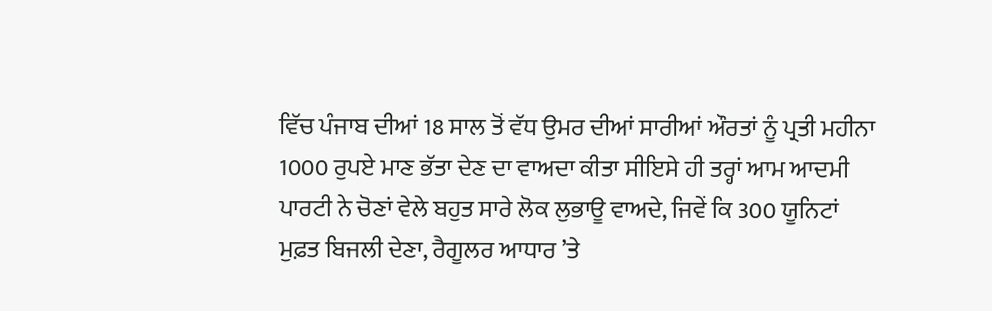ਵਿੱਚ ਪੰਜਾਬ ਦੀਆਂ 18 ਸਾਲ ਤੋਂ ਵੱਧ ਉਮਰ ਦੀਆਂ ਸਾਰੀਆਂ ਔਰਤਾਂ ਨੂੰ ਪ੍ਰਤੀ ਮਹੀਨਾ 1000 ਰੁਪਏ ਮਾਣ ਭੱਤਾ ਦੇਣ ਦਾ ਵਾਅਦਾ ਕੀਤਾ ਸੀਇਸੇ ਹੀ ਤਰ੍ਹਾਂ ਆਮ ਆਦਮੀ ਪਾਰਟੀ ਨੇ ਚੋਣਾਂ ਵੇਲੇ ਬਹੁਤ ਸਾਰੇ ਲੋਕ ਲੁਭਾਊ ਵਾਅਦੇ, ਜਿਵੇਂ ਕਿ 300 ਯੂਨਿਟਾਂ ਮੁਫ਼ਤ ਬਿਜਲੀ ਦੇਣਾ, ਰੈਗੂਲਰ ਆਧਾਰ ’ਤੇ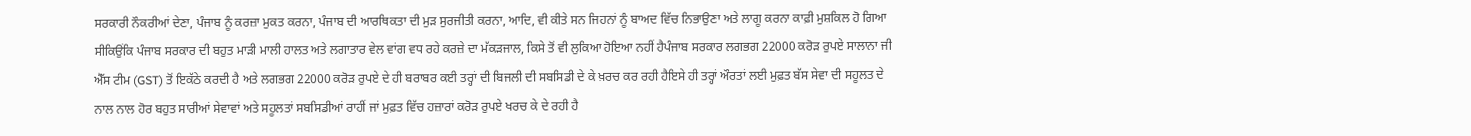ਸਰਕਾਰੀ ਨੌਕਰੀਆਂ ਦੇਣਾ, ਪੰਜਾਬ ਨੂੰ ਕਰਜ਼ਾ ਮੁਕਤ ਕਰਨਾ, ਪੰਜਾਬ ਦੀ ਆਰਥਿਕਤਾ ਦੀ ਮੁੜ ਸੁਰਜੀਤੀ ਕਰਨਾ, ਆਦਿ, ਵੀ ਕੀਤੇ ਸਨ ਜਿਹਨਾਂ ਨੂੰ ਬਾਅਦ ਵਿੱਚ ਨਿਭਾਉਣਾ ਅਤੇ ਲਾਗੂ ਕਰਨਾ ਕਾਫ਼ੀ ਮੁਸ਼ਕਿਲ ਹੋ ਗਿਆ ਸੀਕਿਉਂਕਿ ਪੰਜਾਬ ਸਰਕਾਰ ਦੀ ਬਹੁਤ ਮਾੜੀ ਮਾਲੀ ਹਾਲਤ ਅਤੇ ਲਗਾਤਾਰ ਵੇਲ ਵਾਂਗ ਵਧ ਰਹੇ ਕਰਜ਼ੇ ਦਾ ਮੱਕੜਜਾਲ, ਕਿਸੇ ਤੋਂ ਵੀ ਲੁਕਿਆ ਹੋਇਆ ਨਹੀਂ ਹੈਪੰਜਾਬ ਸਰਕਾਰ ਲਗਭਗ 22000 ਕਰੋੜ ਰੁਪਏ ਸਾਲਾਨਾ ਜੀ ਐੱਸ ਟੀਮ (GST) ਤੋਂ ਇਕੱਠੇ ਕਰਦੀ ਹੈ ਅਤੇ ਲਗਭਗ 22000 ਕਰੋੜ ਰੁਪਏ ਦੇ ਹੀ ਬਰਾਬਰ ਕਈ ਤਰ੍ਹਾਂ ਦੀ ਬਿਜਲੀ ਦੀ ਸਬਸਿਡੀ ਦੇ ਕੇ ਖ਼ਰਚ ਕਰ ਰਹੀ ਹੈਇਸੇ ਹੀ ਤਰ੍ਹਾਂ ਔਰਤਾਂ ਲਈ ਮੁਫ਼ਤ ਬੱਸ ਸੇਵਾ ਦੀ ਸਹੂਲਤ ਦੇ ਨਾਲ ਨਾਲ ਹੋਰ ਬਹੁਤ ਸਾਰੀਆਂ ਸੇਵਾਵਾਂ ਅਤੇ ਸਹੂਲਤਾਂ ਸਬਸਿਡੀਆਂ ਰਾਹੀਂ ਜਾਂ ਮੁਫ਼ਤ ਵਿੱਚ ਹਜ਼ਾਰਾਂ ਕਰੋੜ ਰੁਪਏ ਖਰਚ ਕੇ ਦੇ ਰਹੀ ਹੈ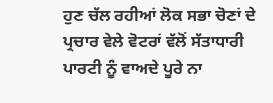ਹੁਣ ਚੱਲ ਰਹੀਆਂ ਲੋਕ ਸਭਾ ਚੋਣਾਂ ਦੇ ਪ੍ਰਚਾਰ ਵੇਲੇ ਵੋਟਰਾਂ ਵੱਲੋਂ ਸੱਤਾਧਾਰੀ ਪਾਰਟੀ ਨੂੰ ਵਾਅਦੇ ਪੂਰੇ ਨਾ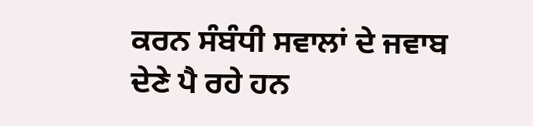ਕਰਨ ਸੰਬੰਧੀ ਸਵਾਲਾਂ ਦੇ ਜਵਾਬ ਦੇਣੇ ਪੈ ਰਹੇ ਹਨ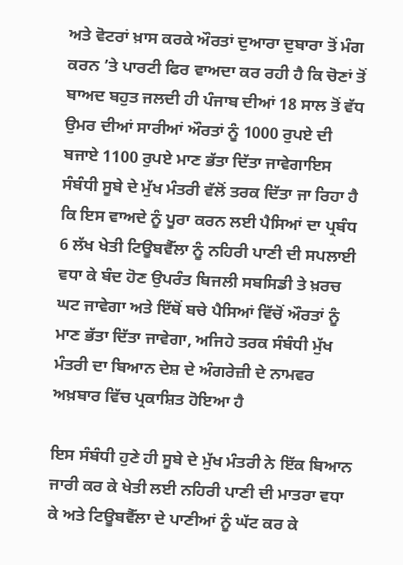ਅਤੇ ਵੋਟਰਾਂ ਖ਼ਾਸ ਕਰਕੇ ਔਰਤਾਂ ਦੁਆਰਾ ਦੁਬਾਰਾ ਤੋਂ ਮੰਗ ਕਰਨ ’ਤੇ ਪਾਰਟੀ ਫਿਰ ਵਾਅਦਾ ਕਰ ਰਹੀ ਹੈ ਕਿ ਚੋਣਾਂ ਤੋਂ ਬਾਅਦ ਬਹੁਤ ਜਲਦੀ ਹੀ ਪੰਜਾਬ ਦੀਆਂ 18 ਸਾਲ ਤੋਂ ਵੱਧ ਉਮਰ ਦੀਆਂ ਸਾਰੀਆਂ ਔਰਤਾਂ ਨੂੰ 1000 ਰੁਪਏ ਦੀ ਬਜਾਏ 1100 ਰੁਪਏ ਮਾਣ ਭੱਤਾ ਦਿੱਤਾ ਜਾਵੇਗਾਇਸ ਸੰਬੰਧੀ ਸੂਬੇ ਦੇ ਮੁੱਖ ਮੰਤਰੀ ਵੱਲੋਂ ਤਰਕ ਦਿੱਤਾ ਜਾ ਰਿਹਾ ਹੈ ਕਿ ਇਸ ਵਾਅਦੇ ਨੂੰ ਪੂਰਾ ਕਰਨ ਲਈ ਪੈਸਿਆਂ ਦਾ ਪ੍ਰਬੰਧ 6 ਲੱਖ ਖੇਤੀ ਟਿਊਬਵੈੱਲਾ ਨੂੰ ਨਹਿਰੀ ਪਾਣੀ ਦੀ ਸਪਲਾਈ ਵਧਾ ਕੇ ਬੰਦ ਹੋਣ ਉਪਰੰਤ ਬਿਜਲੀ ਸਬਸਿਡੀ ਤੇ ਖ਼ਰਚ ਘਟ ਜਾਵੇਗਾ ਅਤੇ ਇੱਥੋਂ ਬਚੇ ਪੈਸਿਆਂ ਵਿੱਚੋਂ ਔਰਤਾਂ ਨੂੰ ਮਾਣ ਭੱਤਾ ਦਿੱਤਾ ਜਾਵੇਗਾ, ਅਜਿਹੇ ਤਰਕ ਸੰਬੰਧੀ ਮੁੱਖ ਮੰਤਰੀ ਦਾ ਬਿਆਨ ਦੇਸ਼ ਦੇ ਅੰਗਰੇਜ਼ੀ ਦੇ ਨਾਮਵਰ ਅਖ਼ਬਾਰ ਵਿੱਚ ਪ੍ਰਕਾਸ਼ਿਤ ਹੋਇਆ ਹੈ

ਇਸ ਸੰਬੰਧੀ ਹੁਣੇ ਹੀ ਸੂਬੇ ਦੇ ਮੁੱਖ ਮੰਤਰੀ ਨੇ ਇੱਕ ਬਿਆਨ ਜਾਰੀ ਕਰ ਕੇ ਖੇਤੀ ਲਈ ਨਹਿਰੀ ਪਾਣੀ ਦੀ ਮਾਤਰਾ ਵਧਾ ਕੇ ਅਤੇ ਟਿਊਬਵੈੱਲਾ ਦੇ ਪਾਣੀਆਂ ਨੂੰ ਘੱਟ ਕਰ ਕੇ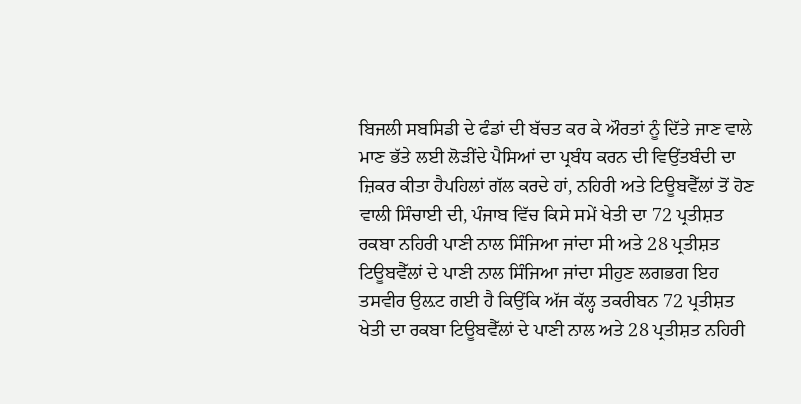ਬਿਜਲੀ ਸਬਸਿਡੀ ਦੇ ਫੰਡਾਂ ਦੀ ਬੱਚਤ ਕਰ ਕੇ ਔਰਤਾਂ ਨੂੰ ਦਿੱਤੇ ਜਾਣ ਵਾਲੇ ਮਾਣ ਭੱਤੇ ਲਈ ਲੋੜੀਂਦੇ ਪੈਸਿਆਂ ਦਾ ਪ੍ਰਬੰਧ ਕਰਨ ਦੀ ਵਿਉਂਤਬੰਦੀ ਦਾ ਜ਼ਿਕਰ ਕੀਤਾ ਹੈਪਹਿਲਾਂ ਗੱਲ ਕਰਦੇ ਹਾਂ, ਨਹਿਰੀ ਅਤੇ ਟਿਊਬਵੈੱਲਾਂ ਤੋਂ ਹੋਣ ਵਾਲੀ ਸਿੰਚਾਈ ਦੀ, ਪੰਜਾਬ ਵਿੱਚ ਕਿਸੇ ਸਮੇਂ ਖੇਤੀ ਦਾ 72 ਪ੍ਰਤੀਸ਼ਤ ਰਕਬਾ ਨਹਿਰੀ ਪਾਣੀ ਨਾਲ ਸਿੰਜਿਆ ਜਾਂਦਾ ਸੀ ਅਤੇ 28 ਪ੍ਰਤੀਸ਼ਤ ਟਿਊਬਵੈੱਲਾਂ ਦੇ ਪਾਣੀ ਨਾਲ ਸਿੰਜਿਆ ਜਾਂਦਾ ਸੀਹੁਣ ਲਗਭਗ ਇਹ ਤਸਵੀਰ ਉਲ਼ਟ ਗਈ ਹੈ ਕਿਉਂਕਿ ਅੱਜ ਕੱਲ੍ਹ ਤਕਰੀਬਨ 72 ਪ੍ਰਤੀਸ਼ਤ ਖੇਤੀ ਦਾ ਰਕਬਾ ਟਿਊਬਵੈੱਲਾਂ ਦੇ ਪਾਣੀ ਨਾਲ ਅਤੇ 28 ਪ੍ਰਤੀਸ਼ਤ ਨਹਿਰੀ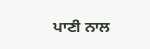ਪਾਣੀ ਨਾਲ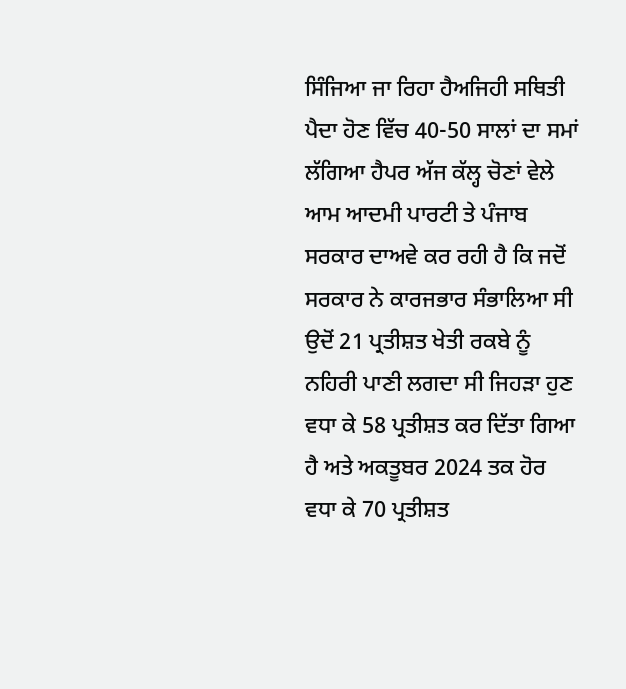ਸਿੰਜਿਆ ਜਾ ਰਿਹਾ ਹੈਅਜਿਹੀ ਸਥਿਤੀ ਪੈਦਾ ਹੋਣ ਵਿੱਚ 40-50 ਸਾਲਾਂ ਦਾ ਸਮਾਂ ਲੱਗਿਆ ਹੈਪਰ ਅੱਜ ਕੱਲ੍ਹ ਚੋਣਾਂ ਵੇਲੇ ਆਮ ਆਦਮੀ ਪਾਰਟੀ ਤੇ ਪੰਜਾਬ ਸਰਕਾਰ ਦਾਅਵੇ ਕਰ ਰਹੀ ਹੈ ਕਿ ਜਦੋਂ ਸਰਕਾਰ ਨੇ ਕਾਰਜਭਾਰ ਸੰਭਾਲਿਆ ਸੀ ਉਦੋਂ 21 ਪ੍ਰਤੀਸ਼ਤ ਖੇਤੀ ਰਕਬੇ ਨੂੰ ਨਹਿਰੀ ਪਾਣੀ ਲਗਦਾ ਸੀ ਜਿਹੜਾ ਹੁਣ ਵਧਾ ਕੇ 58 ਪ੍ਰਤੀਸ਼ਤ ਕਰ ਦਿੱਤਾ ਗਿਆ ਹੈ ਅਤੇ ਅਕਤੂਬਰ 2024 ਤਕ ਹੋਰ ਵਧਾ ਕੇ 70 ਪ੍ਰਤੀਸ਼ਤ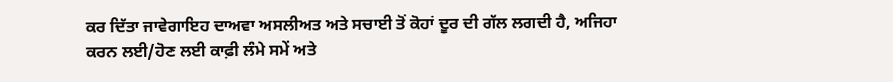ਕਰ ਦਿੱਤਾ ਜਾਵੇਗਾਇਹ ਦਾਅਵਾ ਅਸਲੀਅਤ ਅਤੇ ਸਚਾਈ ਤੋਂ ਕੋਹਾਂ ਦੂਰ ਦੀ ਗੱਲ ਲਗਦੀ ਹੈ, ਅਜਿਹਾ ਕਰਨ ਲਈ/ਹੋਣ ਲਈ ਕਾਫ਼ੀ ਲੰਮੇ ਸਮੇਂ ਅਤੇ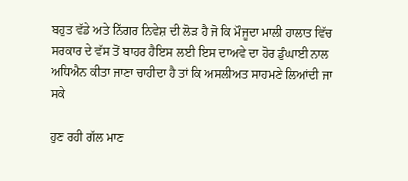ਬਹੁਤ ਵੱਡੇ ਅਤੇ ਨਿੱਗਰ ਨਿਵੇਸ਼ ਦੀ ਲੋੜ ਹੈ ਜੋ ਕਿ ਮੌਜੂਦਾ ਮਾਲੀ ਹਾਲਾਤ ਵਿੱਚ ਸਰਕਾਰ ਦੇ ਵੱਸ ਤੋਂ ਬਾਹਰ ਹੈਇਸ ਲਈ ਇਸ ਦਾਅਵੇ ਦਾ ਹੋਰ ਡੁੰਘਾਈ ਨਾਲ ਅਧਿਐਨ ਕੀਤਾ ਜਾਣਾ ਚਾਹੀਦਾ ਹੈ ਤਾਂ ਕਿ ਅਸਲੀਅਤ ਸਾਹਮਣੇ ਲਿਆਂਦੀ ਜਾ ਸਕੇ

ਹੁਣ ਰਹੀ ਗੱਲ ਮਾਣ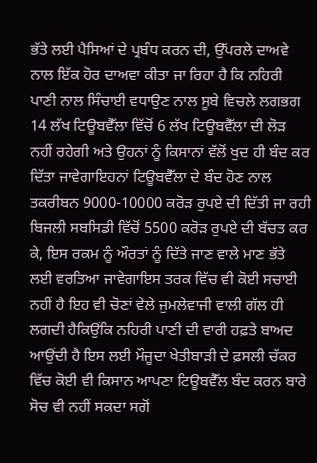ਭੱਤੇ ਲਈ ਪੈਸਿਆਂ ਦੇ ਪ੍ਰਬੰਧ ਕਰਨ ਦੀ, ਉੱਪਰਲੇ ਦਾਅਵੇ ਨਾਲ ਇੱਕ ਹੋਰ ਦਾਅਵਾ ਕੀਤਾ ਜਾ ਰਿਹਾ ਹੈ ਕਿ ਨਹਿਰੀ ਪਾਣੀ ਨਾਲ ਸਿੰਚਾਈ ਵਧਾਉਣ ਨਾਲ ਸੂਬੇ ਵਿਚਲੇ ਲਗਭਗ 14 ਲੱਖ ਟਿਊਬਵੈੱਲਾ ਵਿੱਚੋਂ 6 ਲੱਖ ਟਿਊਬਵੈੱਲਾ ਦੀ ਲੋੜ ਨਹੀਂ ਰਹੇਗੀ ਅਤੇ ਉਹਨਾਂ ਨੂੰ ਕਿਸਾਨਾਂ ਵੱਲੋਂ ਖੁਦ ਹੀ ਬੰਦ ਕਰ ਦਿੱਤਾ ਜਾਵੇਗਾਇਹਨਾਂ ਟਿਊਬਵੈੱਲਾ ਦੇ ਬੰਦ ਹੋਣ ਨਾਲ ਤਕਰੀਬਨ 9000-10000 ਕਰੋੜ ਰੁਪਏ ਦੀ ਦਿੱਤੀ ਜਾ ਰਹੀ ਬਿਜਲੀ ਸਬਸਿਡੀ ਵਿੱਚੋਂ 5500 ਕਰੋੜ ਰੁਪਏ ਦੀ ਬੱਚਤ ਕਰ ਕੇ, ਇਸ ਰਕਮ ਨੂੰ ਔਰਤਾਂ ਨੂੰ ਦਿੱਤੇ ਜਾਣ ਵਾਲੇ ਮਾਣ ਭੱਤੇ ਲਈ ਵਰਤਿਆ ਜਾਵੇਗਾਇਸ ਤਰਕ ਵਿੱਚ ਵੀ ਕੋਈ ਸਚਾਈ ਨਹੀਂ ਹੈ ਇਹ ਵੀ ਚੋਣਾਂ ਵੇਲੇ ਜੁਮਲੇਵਾਜੀ ਵਾਲੀ ਗੱਲ ਹੀ ਲਗਦੀ ਹੈਕਿਉਂਕਿ ਨਹਿਰੀ ਪਾਣੀ ਦੀ ਵਾਰੀ ਹਫ਼ਤੇ ਬਾਅਦ ਆਉਂਦੀ ਹੈ ਇਸ ਲਈ ਮੌਜੂਦਾ ਖੇਤੀਬਾੜੀ ਦੇ ਫ਼ਸਲੀ ਚੱਕਰ ਵਿੱਚ ਕੋਈ ਵੀ ਕਿਸਾਨ ਆਪਣਾ ਟਿਊਬਵੈੱਲ ਬੰਦ ਕਰਨ ਬਾਰੇ ਸੋਚ ਵੀ ਨਹੀਂ ਸਕਦਾ ਸਗੋਂ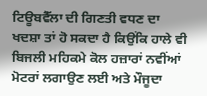ਟਿਊਬਵੈੱਲਾ ਦੀ ਗਿਣਤੀ ਵਧਣ ਦਾ ਖਦਸ਼ਾ ਤਾਂ ਹੋ ਸਕਦਾ ਹੈ ਕਿਉਂਕਿ ਹਾਲੇ ਵੀ ਬਿਜਲੀ ਮਹਿਕਮੇ ਕੋਲ ਹਜ਼ਾਰਾਂ ਨਵੀਂਆਂ ਮੋਟਰਾਂ ਲਗਾਉਣ ਲਈ ਅਤੇ ਮੌਜੂਦਾ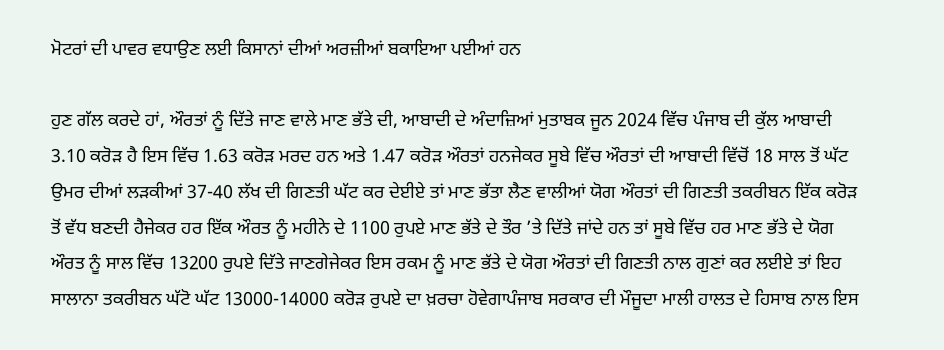ਮੋਟਰਾਂ ਦੀ ਪਾਵਰ ਵਧਾਉਣ ਲਈ ਕਿਸਾਨਾਂ ਦੀਆਂ ਅਰਜ਼ੀਆਂ ਬਕਾਇਆ ਪਈਆਂ ਹਨ

ਹੁਣ ਗੱਲ ਕਰਦੇ ਹਾਂ, ਔਰਤਾਂ ਨੂੰ ਦਿੱਤੇ ਜਾਣ ਵਾਲੇ ਮਾਣ ਭੱਤੇ ਦੀ, ਆਬਾਦੀ ਦੇ ਅੰਦਾਜ਼ਿਆਂ ਮੁਤਾਬਕ ਜੂਨ 2024 ਵਿੱਚ ਪੰਜਾਬ ਦੀ ਕੁੱਲ ਆਬਾਦੀ 3.10 ਕਰੋੜ ਹੈ ਇਸ ਵਿੱਚ 1.63 ਕਰੋੜ ਮਰਦ ਹਨ ਅਤੇ 1.47 ਕਰੋੜ ਔਰਤਾਂ ਹਨਜੇਕਰ ਸੂਬੇ ਵਿੱਚ ਔਰਤਾਂ ਦੀ ਆਬਾਦੀ ਵਿੱਚੋਂ 18 ਸਾਲ ਤੋਂ ਘੱਟ ਉਮਰ ਦੀਆਂ ਲੜਕੀਆਂ 37-40 ਲੱਖ ਦੀ ਗਿਣਤੀ ਘੱਟ ਕਰ ਦੇਈਏ ਤਾਂ ਮਾਣ ਭੱਤਾ ਲੈਣ ਵਾਲੀਆਂ ਯੋਗ ਔਰਤਾਂ ਦੀ ਗਿਣਤੀ ਤਕਰੀਬਨ ਇੱਕ ਕਰੋੜ ਤੋਂ ਵੱਧ ਬਣਦੀ ਹੈਜੇਕਰ ਹਰ ਇੱਕ ਔਰਤ ਨੂੰ ਮਹੀਨੇ ਦੇ 1100 ਰੁਪਏ ਮਾਣ ਭੱਤੇ ਦੇ ਤੌਰ ’ਤੇ ਦਿੱਤੇ ਜਾਂਦੇ ਹਨ ਤਾਂ ਸੂਬੇ ਵਿੱਚ ਹਰ ਮਾਣ ਭੱਤੇ ਦੇ ਯੋਗ ਔਰਤ ਨੂੰ ਸਾਲ ਵਿੱਚ 13200 ਰੁਪਏ ਦਿੱਤੇ ਜਾਣਗੇਜੇਕਰ ਇਸ ਰਕਮ ਨੂੰ ਮਾਣ ਭੱਤੇ ਦੇ ਯੋਗ ਔਰਤਾਂ ਦੀ ਗਿਣਤੀ ਨਾਲ ਗੁਣਾਂ ਕਰ ਲਈਏ ਤਾਂ ਇਹ ਸਾਲਾਨਾ ਤਕਰੀਬਨ ਘੱਟੋ ਘੱਟ 13000-14000 ਕਰੋੜ ਰੁਪਏ ਦਾ ਖ਼ਰਚਾ ਹੋਵੇਗਾਪੰਜਾਬ ਸਰਕਾਰ ਦੀ ਮੌਜੂਦਾ ਮਾਲੀ ਹਾਲਤ ਦੇ ਹਿਸਾਬ ਨਾਲ ਇਸ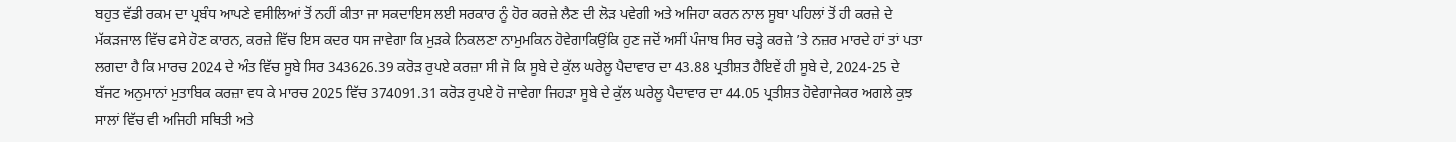ਬਹੁਤ ਵੱਡੀ ਰਕਮ ਦਾ ਪ੍ਰਬੰਧ ਆਪਣੇ ਵਸੀਲਿਆਂ ਤੋਂ ਨਹੀਂ ਕੀਤਾ ਜਾ ਸਕਦਾਇਸ ਲਈ ਸਰਕਾਰ ਨੂੰ ਹੋਰ ਕਰਜ਼ੇ ਲੈਣ ਦੀ ਲੋੜ ਪਵੇਗੀ ਅਤੇ ਅਜਿਹਾ ਕਰਨ ਨਾਲ ਸੂਬਾ ਪਹਿਲਾਂ ਤੋਂ ਹੀ ਕਰਜ਼ੇ ਦੇ ਮੱਕੜਜਾਲ ਵਿੱਚ ਫਸੇ ਹੋਣ ਕਾਰਨ, ਕਰਜ਼ੇ ਵਿੱਚ ਇਸ ਕਦਰ ਧਸ ਜਾਵੇਗਾ ਕਿ ਮੁੜਕੇ ਨਿਕਲਣਾ ਨਾਮੁਮਕਿਨ ਹੋਵੇਗਾਕਿਉਂਕਿ ਹੁਣ ਜਦੋਂ ਅਸੀਂ ਪੰਜਾਬ ਸਿਰ ਚੜ੍ਹੇ ਕਰਜ਼ੇ ’ਤੇ ਨਜ਼ਰ ਮਾਰਦੇ ਹਾਂ ਤਾਂ ਪਤਾ ਲਗਦਾ ਹੈ ਕਿ ਮਾਰਚ 2024 ਦੇ ਅੰਤ ਵਿੱਚ ਸੂਬੇ ਸਿਰ 343626.39 ਕਰੋੜ ਰੁਪਏ ਕਰਜ਼ਾ ਸੀ ਜੋ ਕਿ ਸੂਬੇ ਦੇ ਕੁੱਲ ਘਰੇਲੂ ਪੈਦਾਵਾਰ ਦਾ 43.88 ਪ੍ਰਤੀਸ਼ਤ ਹੈਇਵੇਂ ਹੀ ਸੂਬੇ ਦੇ, 2024-25 ਦੇ ਬੱਜਟ ਅਨੁਮਾਨਾਂ ਮੁਤਾਬਿਕ ਕਰਜ਼ਾ ਵਧ ਕੇ ਮਾਰਚ 2025 ਵਿੱਚ 374091.31 ਕਰੋੜ ਰੁਪਏ ਹੋ ਜਾਵੇਗਾ ਜਿਹੜਾ ਸੂਬੇ ਦੇ ਕੁੱਲ ਘਰੇਲੂ ਪੈਦਾਵਾਰ ਦਾ 44.05 ਪ੍ਰਤੀਸ਼ਤ ਹੋਵੇਗਾਜੇਕਰ ਅਗਲੇ ਕੁਝ ਸਾਲਾਂ ਵਿੱਚ ਵੀ ਅਜਿਹੀ ਸਥਿਤੀ ਅਤੇ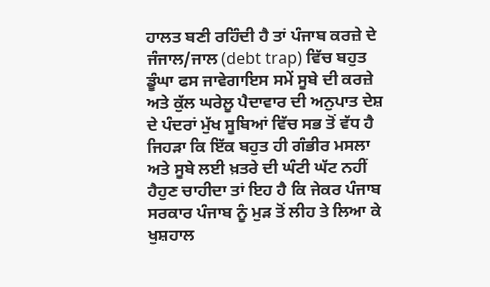ਹਾਲਤ ਬਣੀ ਰਹਿੰਦੀ ਹੈ ਤਾਂ ਪੰਜਾਬ ਕਰਜ਼ੇ ਦੇ ਜੰਜਾਲ/ਜਾਲ (debt trap) ਵਿੱਚ ਬਹੁਤ ਡੂੰਘਾ ਫਸ ਜਾਵੇਗਾਇਸ ਸਮੇਂ ਸੂਬੇ ਦੀ ਕਰਜ਼ੇ ਅਤੇ ਕੁੱਲ ਘਰੇਲੂ ਪੈਦਾਵਾਰ ਦੀ ਅਨੁਪਾਤ ਦੇਸ਼ ਦੇ ਪੰਦਰਾਂ ਮੁੱਖ ਸੂਬਿਆਂ ਵਿੱਚ ਸਭ ਤੋਂ ਵੱਧ ਹੈ ਜਿਹੜਾ ਕਿ ਇੱਕ ਬਹੁਤ ਹੀ ਗੰਭੀਰ ਮਸਲਾ ਅਤੇ ਸੂਬੇ ਲਈ ਖ਼ਤਰੇ ਦੀ ਘੰਟੀ ਘੱਟ ਨਹੀਂ ਹੈਹੁਣ ਚਾਹੀਦਾ ਤਾਂ ਇਹ ਹੈ ਕਿ ਜੇਕਰ ਪੰਜਾਬ ਸਰਕਾਰ ਪੰਜਾਬ ਨੂੰ ਮੁੜ ਤੋਂ ਲੀਹ ਤੇ ਲਿਆ ਕੇ ਖੁਸ਼ਹਾਲ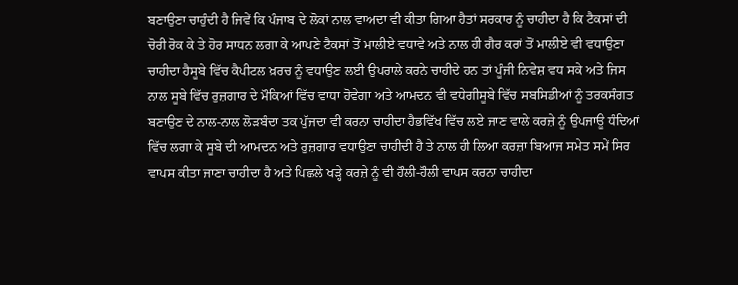ਬਣਾਉਣਾ ਚਾਹੁੰਦੀ ਹੈ ਜਿਵੇਂ ਕਿ ਪੰਜਾਬ ਦੇ ਲੋਕਾਂ ਨਾਲ ਵਾਅਦਾ ਵੀ ਕੀਤਾ ਗਿਆ ਹੈਤਾਂ ਸਰਕਾਰ ਨੂੰ ਚਾਹੀਦਾ ਹੈ ਕਿ ਟੈਕਸਾਂ ਦੀ ਚੋਰੀ ਰੋਕ ਕੇ ਤੇ ਹੋਰ ਸਾਧਨ ਲਗਾ ਕੇ ਆਪਣੇ ਟੈਕਸਾਂ ਤੋਂ ਮਾਲੀਏ ਵਧਾਵੇ ਅਤੇ ਨਾਲ ਹੀ ਗੈਰ ਕਰਾਂ ਤੋਂ ਮਾਲੀਏ ਵੀ ਵਧਾਉਣਾ ਚਾਹੀਦਾ ਹੈਸੂਬੇ ਵਿੱਚ ਕੈਪੀਟਲ ਖ਼ਰਚ ਨੂੰ ਵਧਾਉਣ ਲਈ ਉਪਰਾਲੇ ਕਰਨੇ ਚਾਹੀਦੇ ਹਨ ਤਾਂ ਪੂੰਜੀ ਨਿਵੇਸ਼ ਵਧ ਸਕੇ ਅਤੇ ਜਿਸ ਨਾਲ ਸੂਬੇ ਵਿੱਚ ਰੁਜ਼ਗਾਰ ਦੇ ਮੌਕਿਆਂ ਵਿੱਚ ਵਾਧਾ ਹੋਵੇਗਾ ਅਤੇ ਆਮਦਨ ਵੀ ਵਧੇਗੀਸੂਬੇ ਵਿੱਚ ਸਬਸਿਡੀਆਂ ਨੂੰ ਤਰਕਸੰਗਤ ਬਣਾਉਣ ਦੇ ਨਾਲ-ਨਾਲ ਲੋੜਬੰਦਾ ਤਕ ਪੁੱਜਦਾ ਵੀ ਕਰਨਾ ਚਾਹੀਦਾ ਹੈਭਵਿੱਖ ਵਿੱਚ ਲਏ ਜਾਣ ਵਾਲੇ ਕਰਜ਼ੇ ਨੂੰ ਉਪਜਾਊ ਧੰਦਿਆਂ ਵਿੱਚ ਲਗਾ ਕੇ ਸੂਬੇ ਦੀ ਆਮਦਨ ਅਤੇ ਰੁਜ਼ਗਾਰ ਵਧਾਉਣਾ ਚਾਹੀਦੀ ਹੈ ਤੇ ਨਾਲ ਹੀ ਲਿਆ ਕਰਜ਼ਾ ਬਿਆਜ ਸਮੇਤ ਸਮੇਂ ਸਿਰ ਵਾਪਸ ਕੀਤਾ ਜਾਣਾ ਚਾਹੀਦਾ ਹੈ ਅਤੇ ਪਿਛਲੇ ਖੜ੍ਹੇ ਕਰਜ਼ੇ ਨੂੰ ਵੀ ਹੌਲੀ-ਹੌਲੀ ਵਾਪਸ ਕਰਨਾ ਚਾਹੀਦਾ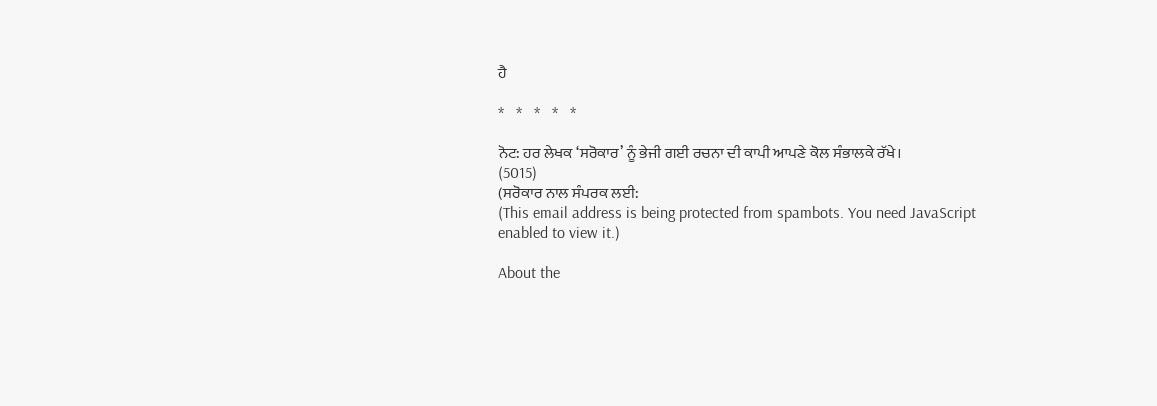ਹੈ

*   *   *   *   *

ਨੋਟ: ਹਰ ਲੇਖਕ ‘ਸਰੋਕਾਰ’ ਨੂੰ ਭੇਜੀ ਗਈ ਰਚਨਾ ਦੀ ਕਾਪੀ ਆਪਣੇ ਕੋਲ ਸੰਭਾਲਕੇ ਰੱਖੇ।
(5015)
(ਸਰੋਕਾਰ ਨਾਲ ਸੰਪਰਕ ਲਈ:
(This email address is being protected from spambots. You need JavaScript enabled to view it.)

About the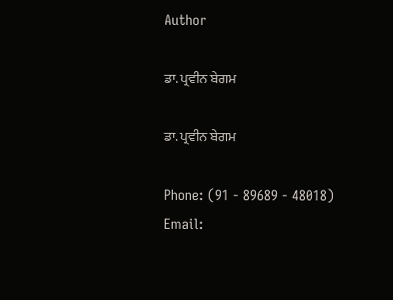Author

ਡਾ. ਪ੍ਰਵੀਨ ਬੇਗਮ

ਡਾ. ਪ੍ਰਵੀਨ ਬੇਗਮ

Phone: (91 - 89689 - 48018)
Email: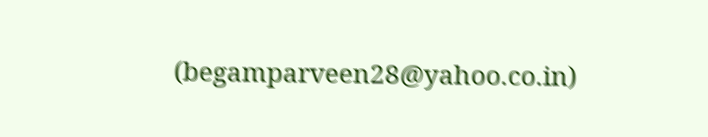(begamparveen28@yahoo.co.in)